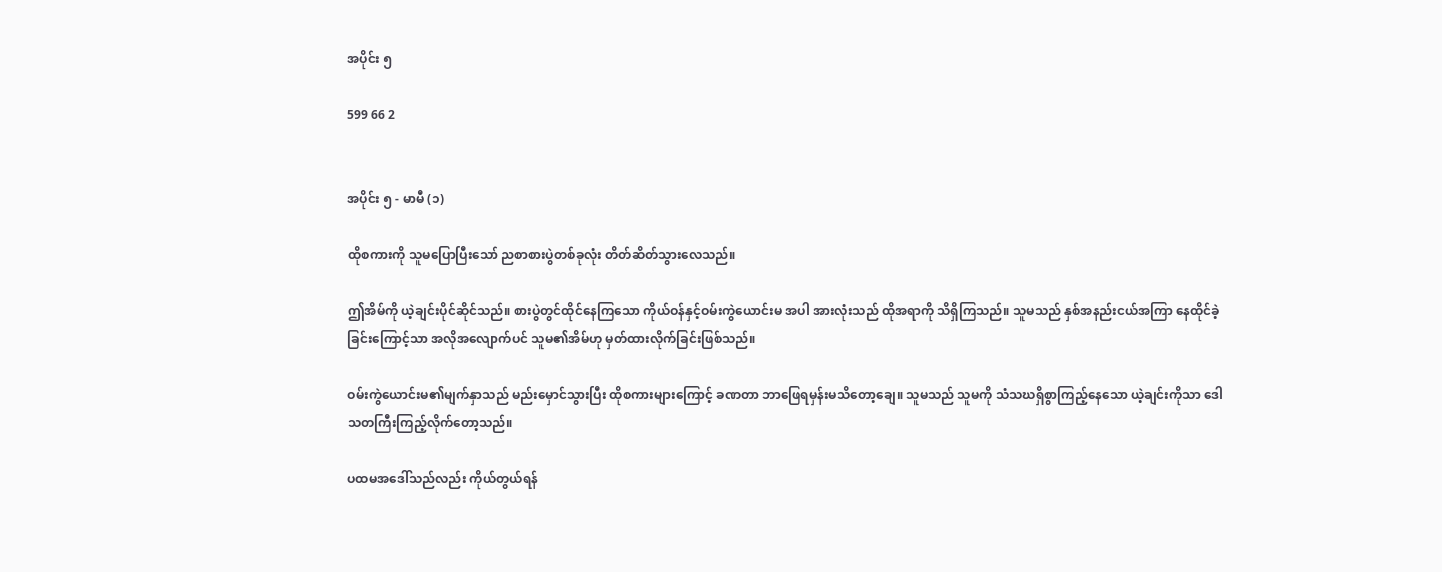အပိုင်း ၅

599 66 2


အပိုင်း ၅ - မာမီ (၁)

ထိုစကားကို သူမပြောပြီးသော် ညစာစားပွဲတစ်ခုလုံး တိတ်ဆိတ်သွားလေသည်။

ဤအိမ်ကို ယဲ့ချင်းပိုင်ဆိုင်သည်။ စားပွဲတွင်ထိုင်နေကြသော ကိုယ်ဝန်နှင့်ဝမ်းကွဲယောင်းမ အပါ အားလုံးသည် ထိုအရာကို သိရှိကြသည်။ သူမသည် နှစ်အနည်းငယ်အကြာ နေထိုင်ခဲ့ခြင်းကြောင့်သာ အလိုအလျောက်ပင် သူမ၏အိမ်ဟု မှတ်ထားလိုက်ခြင်းဖြစ်သည်။

ဝမ်းကွဲယောင်းမ၏မျက်နှာသည် မည်းမှောင်သွားပြီး ထိုစကားများကြောင့် ခဏတာ ဘာဖြေရမှန်းမသိတော့ချေ။ သူမသည် သူမကို သံသဃရှိစွာကြည့်နေသော ယဲ့ချင်းကိုသာ ဒေါသတကြီးကြည့်လိုက်တော့သည်။

ပထမအဒေါ်သည်လည်း ကိုယ်တွယ်ရန်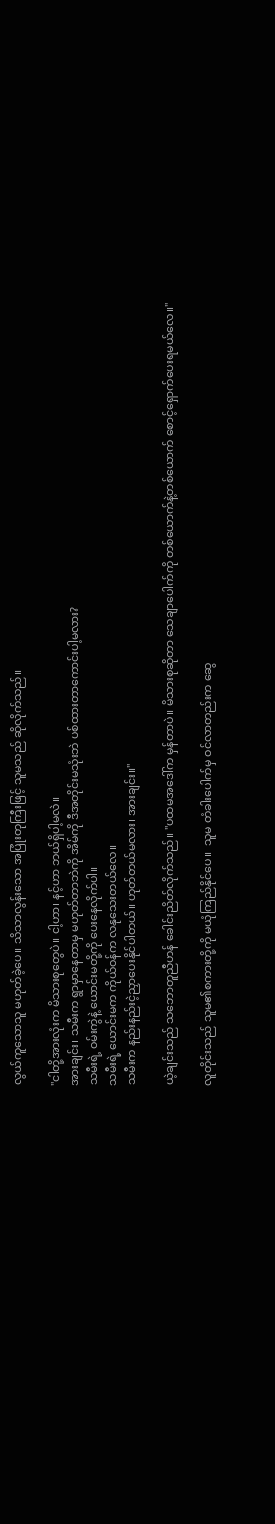လွယ်ကူသောသူ မဟုတ်ခဲ့ပေ။ သိသာလွန်းသော အပြုံးတုကြီးဖြင့် သူမသည် ဆိုလိုက်သည်။

"ငါတို့အားလုံးက မိသားစုတွေပဲ။ ငါ့ဟာ၊ နင့်ဟာ ဘယ်ရှိပါ့မလဲ။
အားချင်း၊ သမီးက ရွာမှာနေတာမှ မဟုတ်တာဘဲကို အိမ်ကို ဒီအတိုင်းမသုံးဘဲ ပစ်ထားတာကောင်းပါ့မလား?
သမီးရဲ့ ဝမ်းကွဲနဲ့ ယောင်းမတို့ကို ပေးနေလိုက်ပါ။
သမီးရဲ့ ယောင်းမက ကိုယ်ဝန်က လနုသေးတယ်လေ။
သမီးက နည်းနည်းငဲ့ညှာပေးနိုင်ပါတယ်။ ဟုတ်တယ်မလား၊ အားချင်း။"

ယဲ့ချင်းသည် သဘောတူညီဟန် ခေါင်းညိတ်လိုက်သည်။ "ပထမအဒေါ်က မှန်တာပဲ။ မိသားစုဆိုတာ သေချာပေါက်ကို တစ်ယောက်နဲ့တစ်ယောက် စောင့်ရှောက်ပေးရမယ်လေ။"

လူတိုင်းသည် သူမ၏စကားတို့ကို မယုံကြည်နိုင်ပေ။  သူမ တံခါးပေါက်မှ ဝင်လာတည်းက ဆွေ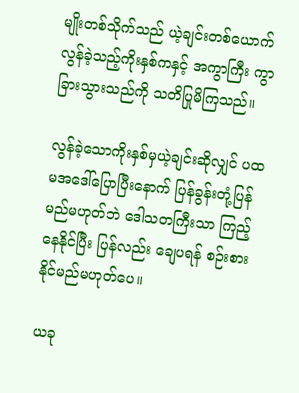မျိုးတစ်သိုက်သည် ယဲ့ချင်းတစ်ယောက် လွန်ခဲ့သည့်ကိုးနှစ်ကနှင့် အကွာကြီး ကွာခြားသွားသည်ကို သတိပြုမိကြသည်။

လွန်ခဲ့သောကိုးနှစ်မှယဲ့ချင်းဆိုလျှင် ပထမအဒေါ်ပြောပြီးနောက် ပြန်ခွန်းတုံ့ပြန်မည်မဟုတ်ဘဲ ဒေါသတကြီးသာ ကြည့်နေနိုင်ပြီး ပြန်လည်း ချေပရန် စဉ်းစားနိုင်မည်မဟုတ်ပေ။

ယခု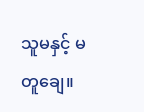သူမနှင့် မတူချေ။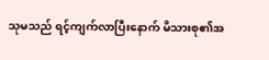သုမသည် ရင့်ကျက်လာပြီးနောက် မိသားစု၏အ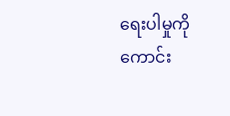ရေးပါမှုကို ကောင်း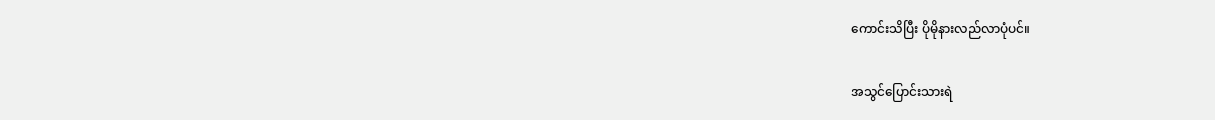ကောင်းသိပြီး ပိုမိုနားလည်လာပုံပင်။

အသွင်ပြောင်းသားရဲ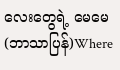လေးတွေရဲ့ မေမေ (ဘာသာပြန်)Where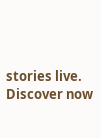stories live. Discover now